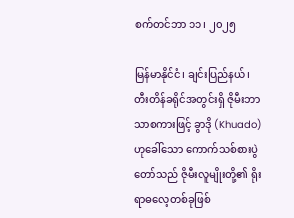စက်တင်ဘာ ၁၁၊ ၂၀၂၅

မြန်မာနိုင်ငံ၊ ချင်းပြည်နယ်၊ တီးတိန်ခရိုင်အတွင်းရှိ ဇိုမီးဘာသာစကားဖြင့် ခွာဒို (Khuado) ဟုခေါ်သော ကောက်သစ်စားပွဲတော်သည် ဇိုမီးလူမျိုးတို့၏ ရိုးရာဓလေ့တစ်ခုဖြစ်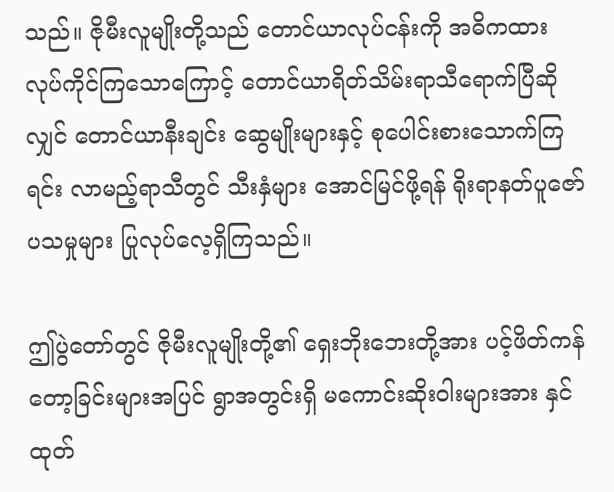သည်။ ဇိုမီးလူမျိုးတို့သည် တောင်ယာလုပ်ငန်းကို အဓိကထား လုပ်ကိုင်ကြသောကြောင့် တောင်ယာရိတ်သိမ်းရာသီရောက်ပြီဆိုလျှင် တောင်ယာနီးချင်း ဆွေမျိုးများနှင့် စုပေါင်းစားသောက်ကြရင်း လာမည့်ရာသီတွင် သီးနှံများ အောင်မြင်ဖို့ရန် ရိုးရာနတ်ပူဇော်ပသမှုများ ပြုလုပ်လေ့ရှိကြသည်။

ဤပွဲတော်တွင် ဇိုမီးလူမျိုးတို့၏ ရှေးဘိုးဘေးတို့အား ပင့်ဖိတ်ကန်တော့ခြင်းများအပြင် ရွာအတွင်းရှိ မကောင်းဆိုးဝါးများအား နှင်ထုတ်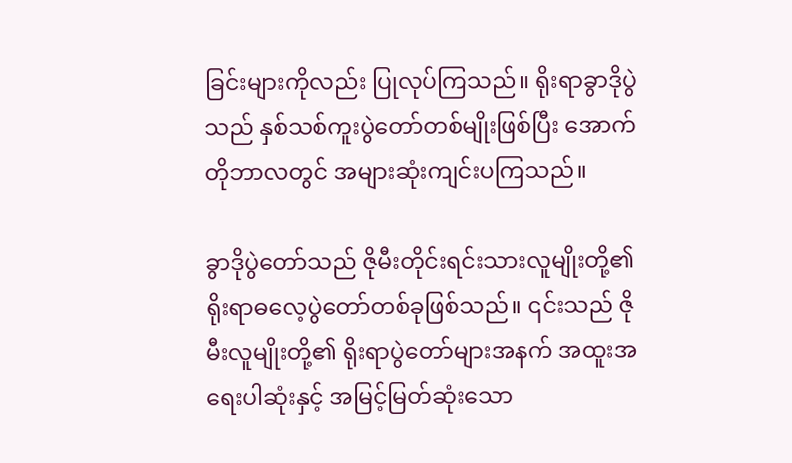ခြင်းများကိုလည်း ပြုလုပ်ကြသည်။ ရိုးရာခွာဒိုပွဲသည် နှစ်သစ်ကူးပွဲတော်တစ်မျိုးဖြစ်ပြီး အောက်တိုဘာလတွင် အများဆုံးကျင်းပကြသည်။

ခွာဒိုပွဲတော်သည် ဇိုမီးတိုင်းရင်းသားလူမျိုးတို့၏ ရိုးရာဓလေ့ပွဲတော်တစ်ခုဖြစ်သည်။ ၎င်းသည် ဇိုမီးလူမျိုးတို့၏ ရိုးရာပွဲတော်များအနက် အထူးအရေးပါဆုံးနှင့် အမြင့်မြတ်ဆုံးသော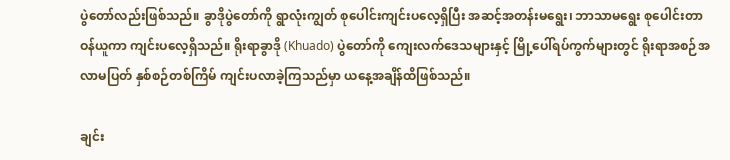ပွဲတော်လည်းဖြစ်သည်။ ခွာဒိုပွဲတော်ကို ရွာလုံးကျွတ် စုပေါင်းကျင်းပလေ့ရှိပြီး အဆင့်အတန်းမရွေး၊ ဘာသာမရွေး စုပေါင်းတာဝန်ယူကာ ကျင်းပလေ့ရှိသည်။ ရိုးရာခွာဒို (Khuado) ပွဲတော်ကို ကျေးလက်ဒေသများနှင့် မြို့ပေါ်ရပ်ကွက်များတွင် ရိုးရာအစဉ်အလာမပြတ် နှစ်စဉ်တစ်ကြိမ် ကျင်းပလာခဲ့ကြသည်မှာ ယနေ့အချိန်ထိဖြစ်သည်။

ချင်း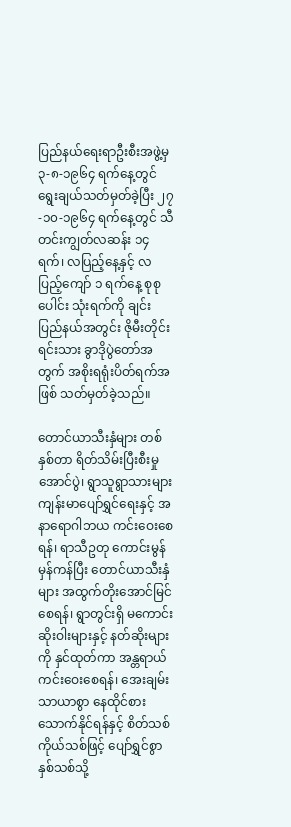ပြည်နယ်ရေးရာဦးစီးအဖွဲ့မှ ၃-၈-၁၉၆၄ ရက်နေ့တွင် ရွေးချယ်သတ်မှတ်ခဲ့ပြီး ၂၇-၁၀-၁၉၆၄ ရက်နေ့တွင် သီတင်းကျွတ်လဆန်း ၁၄ ရက်၊ လပြည့်နေ့နှင့် လပြည့်ကျော် ၁ ရက်နေ့ စုစုပေါင်း သုံးရက်ကို ချင်းပြည်နယ်အတွင်း ဇိုမီးတိုင်းရင်းသား ခွာဒိုပွဲတော်အတွက် အစိုးရရုံးပိတ်ရက်အဖြစ် သတ်မှတ်ခဲ့သည်။

တောင်ယာသီးနှံများ တစ်နှစ်တာ ရိတ်သိမ်းပြီးစီးမှုအောင်ပွဲ၊ ရွာသူရွာသားများ ကျန်းမာပျော်ရွှင်ရေးနှင့် အနာရောဂါဘယ ကင်းဝေးစေရန်၊ ရာသီဥတု ကောင်းမွန်မှန်ကန်ပြီး တောင်ယာသီးနှံများ အထွက်တိုးအောင်မြင်စေရန်၊ ရွာတွင်းရှိ မကောင်းဆိုးဝါးများနှင့် နတ်ဆိုးများကို နှင်ထုတ်ကာ အန္တရာယ်ကင်းဝေးစေရန်၊ အေးချမ်းသာယာစွာ နေထိုင်စားသောက်နိုင်ရန်နှင့် စိတ်သစ်ကိုယ်သစ်ဖြင့် ပျော်ရွှင်စွာ နှစ်သစ်သို့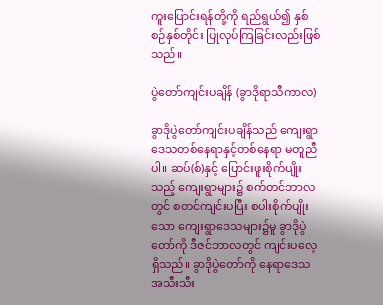ကူးပြောင်းရန်တို့ကို ရည်ရွယ်၍ နှစ်စဉ်နှစ်တိုင်း ပြုလုပ်ကြခြင်းလည်းဖြစ်သည်။

ပွဲတော်ကျင်းပချိန် (ခွာဒိုရာသီကာလ)

ခွာဒိုပွဲတော်ကျင်းပချိန်သည် ကျေးရွာဒေသတစ်နေရာနှင့်တစ်နေရာ မတူညီပါ။ ဆပ်(စ်)နှင့် ပြောင်းဖူးစိုက်ပျိုးသည့် ကျေးရွာများ၌ စက်တင်ဘာလတွင် စတင်ကျင်းပပြီး စပါးစိုက်ပျိုးသော ကျေးရွာဒေသများ၌မူ ခွာဒိုပွဲတော်ကို ဒီဇင်ဘာလတွင် ကျင်းပလေ့ရှိသည်။ ခွာဒိုပွဲတော်ကို နေရာဒေသအသီးသီး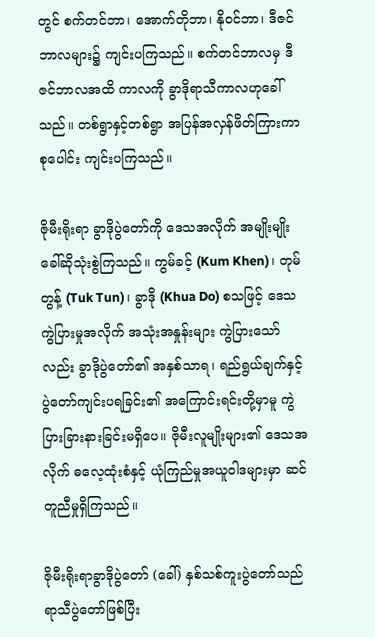တွင် စက်တင်ဘာ၊ အောက်တိုဘာ၊ နိုဝင်ဘာ၊ ဒီဇင်ဘာလများ၌ ကျင်းပကြသည်။ စက်တင်ဘာလမှ ဒီဇင်ဘာလအထိ ကာလကို ခွာဒိုရာသီကာလဟုခေါ်သည်။ တစ်ရွာနှင့်တစ်ရွာ အပြန်အလှန်ဖိတ်ကြားကာ စုပေါင်း ကျင်းပကြသည်။

ဇိုမီးရိုးရာ ခွာဒိုပွဲတော်ကို ဒေသအလိုက် အမျိုးမျိုး ခေါ်ဆိုသုံးစွဲကြသည်။ ကွမ်ခင့် (Kum Khen)၊ တုမ်တွန့် (Tuk Tun)၊ ခွာဒို (Khua Do) စသဖြင့် ဒေသကွဲပြားမှုအလိုက် အသုံးအနှုန်းများ ကွဲပြားသော်လည်း ခွာဒိုပွဲတော်၏ အနှစ်သာရ၊ ရည်ရွယ်ချက်နှင့် ပွဲတော်ကျင်းပရခြင်း၏ အကြောင်းရင်းတို့မှာမူ ကွဲပြားခြားနားခြင်းမရှိပေ။ ဇိုမီးလူမျိုးများ၏ ဒေသအလိုက် ဓလေ့ထုံးစံနှင့် ယုံကြည်မှုအယူဝါဒများမှာ ဆင်တူညီမှုရှိကြသည်။

ဇိုမီးရိုးရာခွာဒိုပွဲတော် (ခေါ်) နှစ်သစ်ကူးပွဲတော်သည် ရာသီပွဲတော်ဖြစ်ပြီး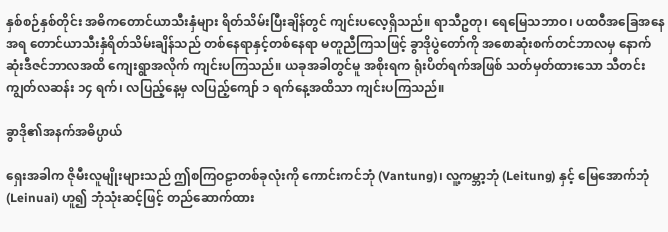နှစ်စဉ်နှစ်တိုင်း အဓိကတောင်ယာသီးနှံများ ရိတ်သိမ်းပြီးချိန်တွင် ကျင်းပလေ့ရှိသည်။ ရာသီဥတု၊ ရေမြေသဘာဝ၊ ပထဝီအခြေအနေအရ တောင်ယာသီးနှံရိတ်သိမ်းချိန်သည် တစ်နေရာနှင့်တစ်နေရာ မတူညီကြသဖြင့် ခွာဒိုပွဲတော်ကို အစောဆုံးစက်တင်ဘာလမှ နောက်ဆုံးဒီဇင်ဘာလအထိ ကျေးရွာအလိုက် ကျင်းပကြသည်။ ယခုအခါတွင်မူ အစိုးရက ရုံးပိတ်ရက်အဖြစ် သတ်မှတ်ထားသော သီတင်းကျွတ်လဆန်း ၁၄ ရက်၊ လပြည့်နေ့မှ လပြည့်ကျော် ၁ ရက်နေ့အထိသာ ကျင်းပကြသည်။

ခွာဒို၏အနက်အဓိပ္ပာယ်

ရှေးအခါက ဇိုမီးလူမျိုးများသည် ဤစကြဝဠာတစ်ခုလုံးကို ကောင်းကင်ဘုံ (Vantung)၊ လူ့ကမ္ဘာ့ဘုံ (Leitung) နှင့် မြေအောက်ဘုံ (Leinuai) ဟူ၍ ဘုံသုံးဆင့်ဖြင့် တည်ဆောက်ထား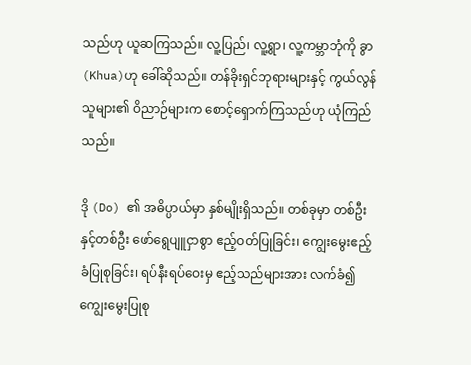သည်ဟု ယူဆကြသည်။ လူ့ပြည်၊ လူ့ရွာ၊ လူ့ကမ္ဘာဘုံကို ခွာ (Khua)ဟု ခေါ်ဆိုသည်။ တန်ခိုးရှင်ဘုရားများနှင့် ကွယ်လွန်သူများ၏ ဝိညာဉ်များက စောင့်ရှောက်ကြသည်ဟု ယုံကြည်သည်။

ဒို (Do) ၏ အဓိပ္ပာယ်မှာ နှစ်မျိုးရှိသည်။ တစ်ခုမှာ တစ်ဦးနှင့်တစ်ဦး ဖော်ရွေပျူငှာစွာ ဧည့်ဝတ်ပြုခြင်း၊ ကျွေးမွေးဧည့်ခံပြုစုခြင်း၊ ရပ်နီးရပ်ဝေးမှ ဧည့်သည်များအား လက်ခံ၍ ကျွေးမွေးပြုစု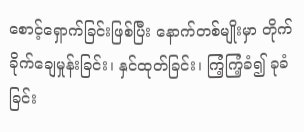စောင့်ရှောက်ခြင်းဖြစ်ပြီး နောက်တစ်မျိုးမှာ တိုက်ခိုက်ချေမှုန်းခြင်း၊ နှင်ထုတ်ခြင်း၊ ကြံ့ကြံ့ခံ၍ ခုခံခြင်း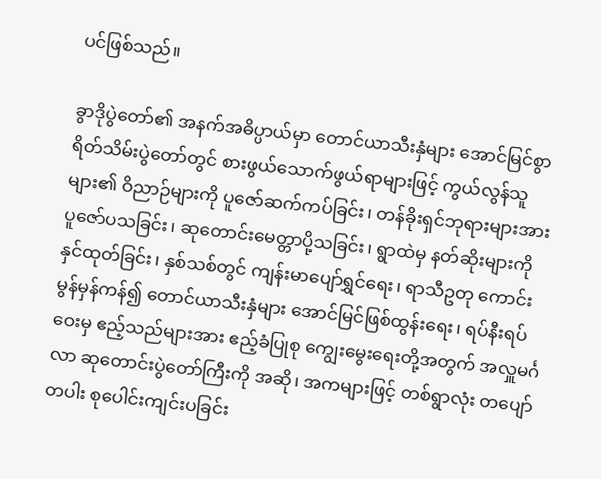ပင်ဖြစ်သည်။

ခွာဒိုပွဲတော်၏ အနက်အဓိပ္ပာယ်မှာ တောင်ယာသီးနှံများ အောင်မြင်စွာ ရိတ်သိမ်းပွဲတော်တွင် စားဖွယ်သောက်ဖွယ်ရာများဖြင့် ကွယ်လွန်သူများ၏ ဝိညာဉ်များကို ပူဇော်ဆက်ကပ်ခြင်း၊ တန်ခိုးရှင်ဘုရားများအား ပူဇော်ပသခြင်း၊ ဆုတောင်းမေတ္တာပို့သခြင်း၊ ရွာထဲမှ နတ်ဆိုးများကို နှင်ထုတ်ခြင်း၊ နှစ်သစ်တွင် ကျန်းမာပျော်ရွှင်ရေး၊ ရာသီဥတု ကောင်းမွန်မှန်ကန်၍ တောင်ယာသီးနှံများ အောင်မြင်ဖြစ်ထွန်းရေး၊ ရပ်နီးရပ်ဝေးမှ ဧည့်သည်များအား ဧည့်ခံပြုစု ကျွေးမွေးရေးတို့အတွက် အလှူမင်္ဂလာ ဆုတောင်းပွဲတော်ကြီးကို အဆို၊ အကများဖြင့် တစ်ရွာလုံး တပျော်တပါး စုပေါင်းကျင်းပခြင်း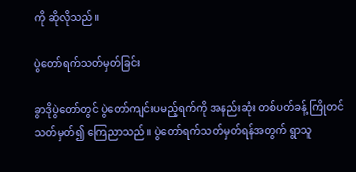ကို ဆိုလိုသည်။

ပွဲတော်ရက်သတ်မှတ်ခြင်း

ခွာဒိုပွဲတော်တွင် ပွဲတော်ကျင်းပမည့်ရက်ကို အနည်းဆုံး တစ်ပတ်ခန့် ကြိုတင်သတ်မှတ်၍ ကြေညာသည်။ ပွဲတော်ရက်သတ်မှတ်ရန်အတွက် ရွာသူ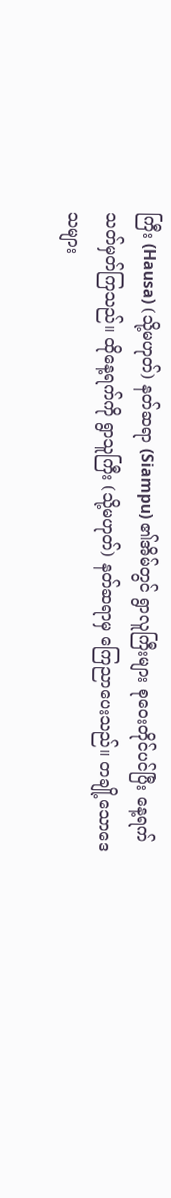ကြီး (Hausa) (သို့မဟုတ်) နတ်ဆရာ (Siampu) ၏အိမ်တွင် ရွာလူကြီးများ စုဝေးတိုင်ပင်ပြီး နေ့ရက်သတ်မှတ်ကြသည်။ ထိုနေ့ရက်ကို ရွာသူကြီး (သို့မဟုတ်) နတ်ဆရာမှ ကြေညာပေးသည်။ တချို့သောဒေသများ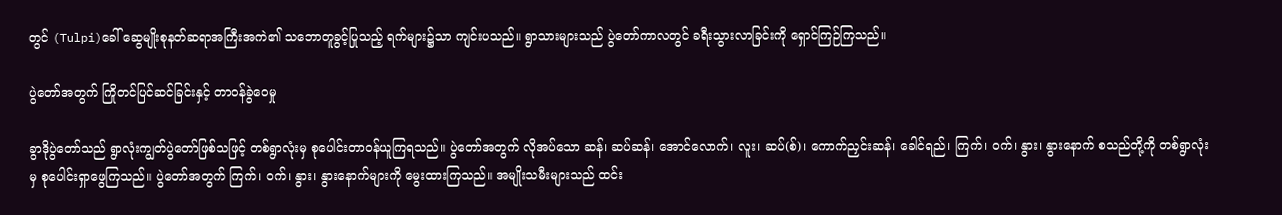တွင် (Tulpi)ခေါ် ဆွေမျိုးစုနတ်ဆရာအကြီးအကဲ၏ သဘောတူခွင့်ပြုသည့် ရက်များ၌သာ ကျင်းပသည်။ ရွာသားများသည် ပွဲတော်ကာလတွင် ခရီးသွားလာခြင်းကို ရှောင်ကြဉ်ကြသည်။

ပွဲတော်အတွက် ကြိုတင်ပြင်ဆင်ခြင်းနှင့် တာဝန်ခွဲဝေမှု

ခွာဒိုပွဲတော်သည် ရွာလုံးကျွတ်ပွဲတော်ဖြစ်သဖြင့် တစ်ရွာလုံးမှ စုပေါင်းတာဝန်ယူကြရသည်။ ပွဲတော်အတွက် လိုအပ်သော ဆန်၊ ဆပ်ဆန်၊ အောင်လောက်၊ လူး၊ ဆပ်(စ်)၊ ကောက်ညှင်းဆန်၊ ခေါင်ရည်၊ ကြက်၊ ဝက်၊ နွား၊ နွားနောက် စသည်တို့ကို တစ်ရွာလုံးမှ စုပေါင်းရှာဖွေကြသည်။ ပွဲတော်အတွက် ကြက်၊ ဝက်၊ နွား၊ နွားနောက်များကို မွေးထားကြသည်။ အမျိုးသမီးများသည် ထင်း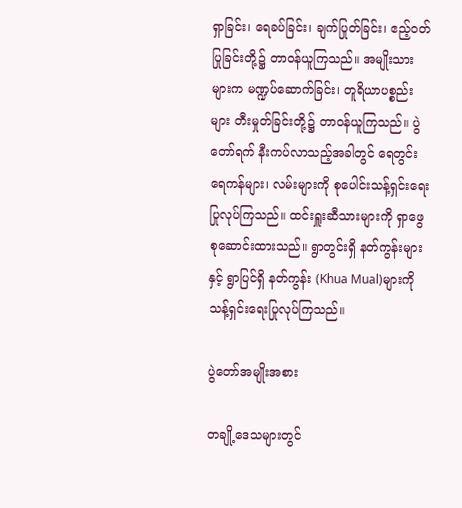ရှာခြင်း၊ ရေခပ်ခြင်း၊ ချက်ပြုတ်ခြင်း၊ ဧည့်ဝတ်ပြုခြင်းတို့၌ တာဝန်ယူကြသည်။ အမျိုးသားများက မဏ္ဍပ်ဆောက်ခြင်း၊ တူရိယာပစ္စည်းများ တီးမှုတ်ခြင်းတို့၌ တာဝန်ယူကြသည်။ ပွဲတော်ရက် နီးကပ်လာသည့်အခါတွင် ရေတွင်းရေကန်များ၊ လမ်းများကို စုပေါင်းသန့်ရှင်းရေးပြုလုပ်ကြသည်။ ထင်းရှူးဆီသားများကို ရှာဖွေစုဆောင်းထားသည်။ ရွာတွင်းရှိ နတ်ကွန်းများနှင့် ရွာပြင်ရှိ နတ်ကွန်း (Khua Mual)များကို သန့်ရှင်းရေးပြုလုပ်ကြသည်။

ပွဲတော်အမျိုးအစား

တချို့ဒေသများတွင်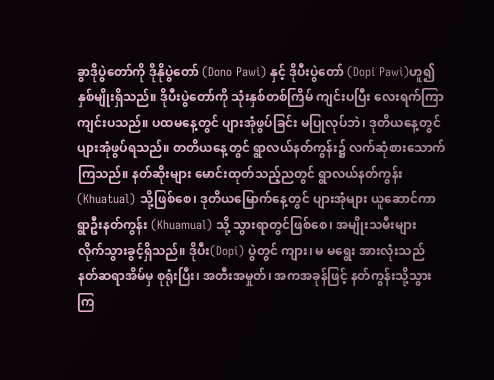ခွာဒိုပွဲတော်ကို ဒိုနိုပွဲတော် (Dono Pawi) နှင့် ဒိုပီးပွဲတော် (Dopi Pawi)ဟူ၍ နှစ်မျိုးရှိသည်။ ဒိုပီးပွဲတော်ကို သုံးနှစ်တစ်ကြိမ် ကျင်းပပြီး လေးရက်ကြာ ကျင်းပသည်။ ပထမနေ့တွင် ပျားအုံဖွပ်ခြင်း မပြုလုပ်ဘဲ၊ ဒုတိယနေ့တွင် ပျားအုံဖွပ်ရသည်။ တတိယနေ့တွင် ရွာလယ်နတ်ကွန်း၌ လက်ဆုံစားသောက်ကြသည်။ နတ်ဆိုးများ မောင်းထုတ်သည့်ညတွင် ရွာလယ်နတ်ကွန်း (Khuatual) သို့ဖြစ်စေ၊ ဒုတိယမြောက်နေ့တွင် ပျားအုံများ ယူဆောင်ကာ ရွာဦးနတ်ကွန်း (Khuamual) သို့ သွားရာတွင်ဖြစ်စေ၊ အမျိုးသမီးများ လိုက်သွားခွင့်ရှိသည်။ ဒိုပီး(Dopi) ပွဲတွင် ကျား၊ မ မရွေး အားလုံးသည် နတ်ဆရာအိမ်မှ စုရုံးပြီး၊ အတီးအမှုတ်၊ အကအခုန်ဖြင့် နတ်ကွန်းသို့သွားကြ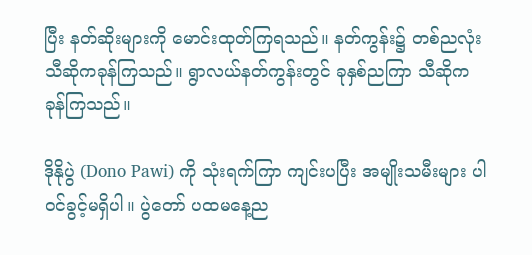ပြီး နတ်ဆိုးများကို မောင်းထုတ်ကြရသည်။ နတ်ကွန်း၌ တစ်ညလုံး သီဆိုကခုန်ကြသည်။ ရွာလယ်နတ်ကွန်းတွင် ခုနှစ်ညကြာ သီဆိုကခုန်ကြသည်။

ဒိုနိုပွဲ (Dono Pawi) ကို သုံးရက်ကြာ ကျင်းပပြီး အမျိုးသမီးများ ပါဝင်ခွင့်မရှိပါ။ ပွဲတော် ပထမနေ့ည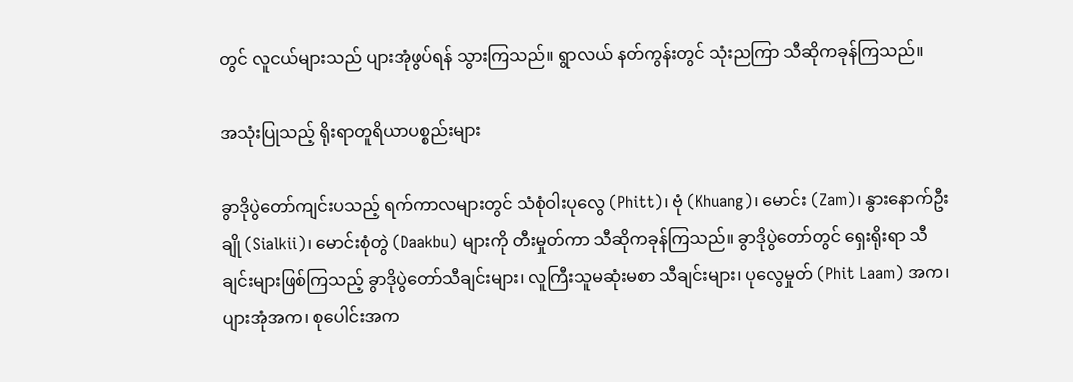တွင် လူငယ်များသည် ပျားအုံဖွပ်ရန် သွားကြသည်။ ရွာလယ် နတ်ကွန်းတွင် သုံးညကြာ သီဆိုကခုန်ကြသည်။

အသုံးပြုသည့် ရိုးရာတူရိယာပစ္စည်းများ

ခွာဒိုပွဲတော်ကျင်းပသည့် ရက်ကာလများတွင် သံစုံဝါးပုလွေ (Phitt)၊ ဗုံ (Khuang)၊ မောင်း (Zam)၊ နွားနောက်ဦးချို (Sialkii)၊ မောင်းစုံတွဲ (Daakbu) များကို တီးမှုတ်ကာ သီဆိုကခုန်ကြသည်။ ခွာဒိုပွဲတော်တွင် ရှေးရိုးရာ သီချင်းများဖြစ်ကြသည့် ခွာဒိုပွဲတော်သီချင်းများ၊ လူကြီးသူမဆုံးမစာ သီချင်းများ၊ ပုလွေမှုတ် (Phit Laam) အက၊ ပျားအုံအက၊ စုပေါင်းအက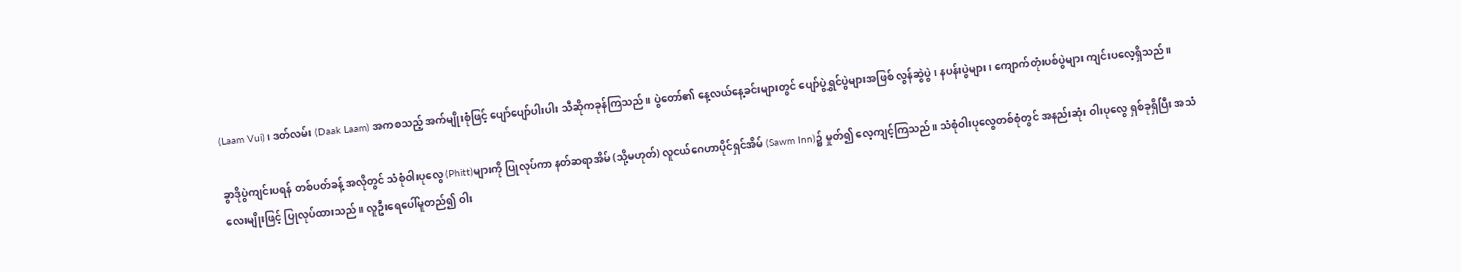(Laam Vui)၊ ဒတ်လမ်း (Daak Laam) အကစသည့် အက်မျိုးစုံဖြင့် ပျော်ပျော်ပါးပါး သီဆိုကခုန်ကြသည်။ ပွဲတော်၏ နေ့လယ်နေ့ခင်းများတွင် ပျော်ပွဲရွှင်ပွဲများအဖြစ် လွန်ဆွဲပွဲ၊ နပန်းပွဲများ၊ ကျောက်တုံးပစ်ပွဲများ ကျင်းပလေ့ရှိသည်။

ခွာဒိုပွဲကျင်းပရန် တစ်ပတ်ခန့် အလိုတွင် သံစုံဝါးပုလွေ (Phitt)များကို ပြုလုပ်ကာ နတ်ဆရာအိမ် (သို့မဟုတ်) လူငယ်ဂေဟာပိုင်ရှင်အိမ် (Sawm Inn)၌ မှုတ်၍ လေ့ကျင့်ကြသည်။ သံစုံဝါးပုလွေတစ်စုံတွင် အနည်းဆုံး ဝါးပုလွေ ရှစ်ခုရှိပြီး အသံလေးမျိုးဖြင့် ပြုလုပ်ထားသည်။ လူဦးရေပေါ်မူတည်၍ ဝါး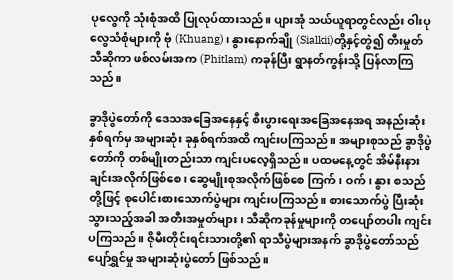ပုလွေကို သုံးစုံအထိ ပြုလုပ်ထားသည်။ ပျားအုံ သယ်ယူရာတွင်လည်း ဝါးပုလွေသံစုံများကို ဗုံ (Khuang)၊ နွားနောက်ချို (Sialkii)တို့နှင့်တွဲ၍ တီးမှုတ် သီဆိုကာ ဖစ်လမ်းအက (Phitlam) ကခုန်ပြီး ရွာနတ်ကွန်းသို့ ပြန်လာကြသည်။

ခွာဒိုပွဲတော်ကို ဒေသအခြေအနေနှင့် စီးပွားရေးအခြေအနေအရ အနည်းဆုံး နှစ်ရက်မှ အများဆုံး ခုနှစ်ရက်အထိ ကျင်းပကြသည်။ အများစုသည် ခွာဒိုပွဲတော်ကို တစ်မျိုးတည်းသာ ကျင်းပလေ့ရှိသည်။ ပထမနေ့တွင် အိမ်နီးနားချင်းအလိုက်ဖြစ်စေ၊ ဆွေမျိုးစုအလိုက်ဖြစ်စေ ကြက်၊ ဝက်၊ နွား စသည်တို့ဖြင့် စုပေါင်းစားသောက်ပွဲများ ကျင်းပကြသည်။ စားသောက်ပွဲ ပြီးဆုံးသွားသည့်အခါ အတီးအမှုတ်များ၊ သီဆိုကခုန်မှုများကို တပျော်တပါး ကျင်းပကြသည်။ ဇိုမီးတိုင်းရင်းသားတို့၏ ရာသီပွဲများအနက် ခွာဒိုပွဲတော်သည် ပျော်ရွှင်မှု အများဆုံးပွဲတော် ဖြစ်သည်။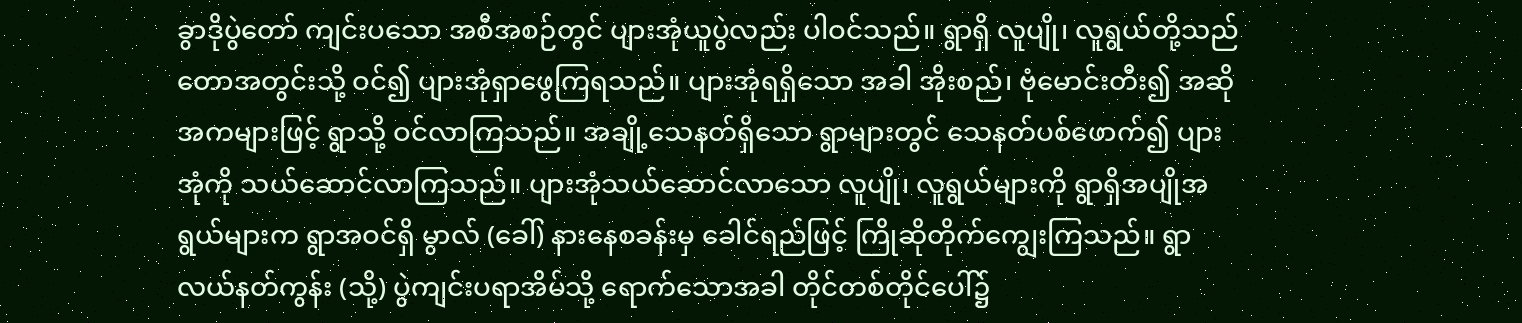ခွာဒိုပွဲတော် ကျင်းပသော အစီအစဉ်တွင် ပျားအုံယူပွဲလည်း ပါဝင်သည်။ ရွာရှိ လူပျို၊ လူရွယ်တို့သည် တောအတွင်းသို့ ဝင်၍ ပျားအုံရှာဖွေကြရသည်။ ပျားအုံရရှိသော အခါ အိုးစည်၊ ဗုံမောင်းတီး၍ အဆိုအကများဖြင့် ရွာသို့ ဝင်လာကြသည်။ အချို့သေနတ်ရှိသော ရွာများတွင် သေနတ်ပစ်ဖောက်၍ ပျားအုံကို သယ်ဆောင်လာကြသည်။ ပျားအုံသယ်ဆောင်လာသော လူပျို၊ လူရွယ်များကို ရွာရှိအပျိုအရွယ်များက ရွာအဝင်ရှိ မွာလ် (ခေါ်) နားနေစခန်းမှ ခေါင်ရည်ဖြင့် ကြိုဆိုတိုက်ကျွေးကြသည်။ ရွာလယ်နတ်ကွန်း (သို့) ပွဲကျင်းပရာအိမ်သို့ ရောက်သောအခါ တိုင်တစ်တိုင်ပေါ်၌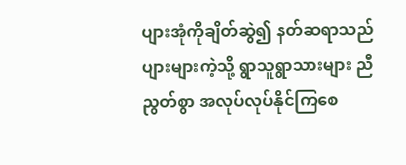ပျားအုံကိုချိတ်ဆွဲ၍ နတ်ဆရာသည် ပျားများကဲ့သို့ ရွာသူရွာသားများ ညီညွတ်စွာ အလုပ်လုပ်နိုင်ကြစေ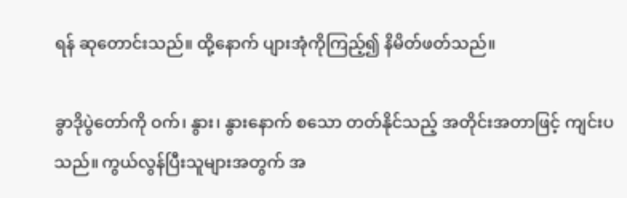ရန် ဆုတောင်းသည်။ ထို့နောက် ပျားအုံကိုကြည့်၍ နိမိတ်ဖတ်သည်။

ခွာဒိုပွဲတော်ကို ဝက်၊ နွား၊ နွားနောက် စသော တတ်နိုင်သည့် အတိုင်းအတာဖြင့် ကျင်းပသည်။ ကွယ်လွန်ပြီးသူများအတွက် အ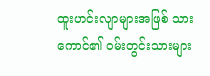ထူးဟင်းလျာများအဖြစ် သားကောင်၏ ဝမ်းတွင်းသားများ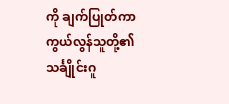ကို ချက်ပြုတ်ကာ ကွယ်လွန်သူတို့၏ သင်္ချိုင်းဂူ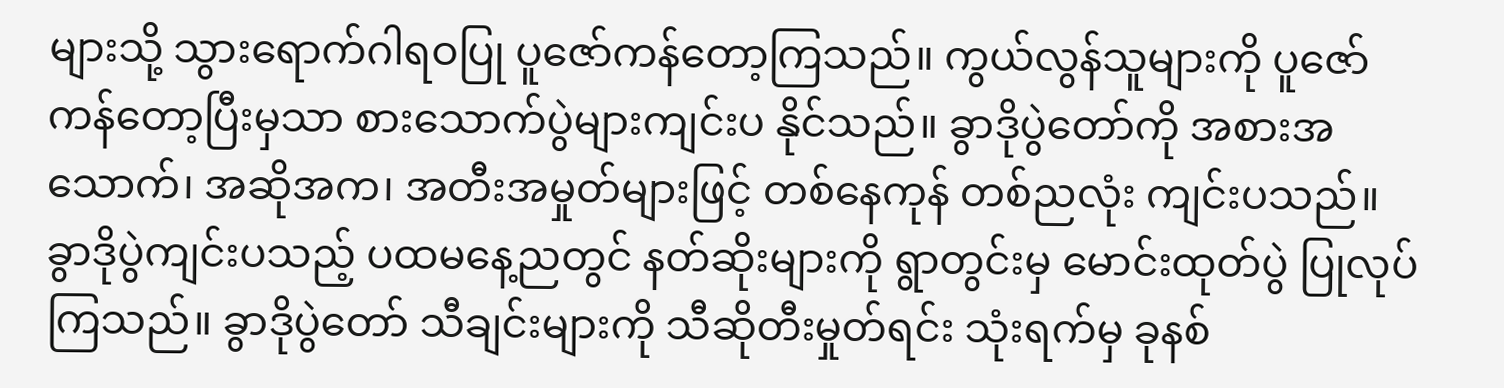များသို့ သွားရောက်ဂါရဝပြု ပူဇော်ကန်တော့ကြသည်။ ကွယ်လွန်သူများကို ပူဇော်ကန်တော့ပြီးမှသာ စားသောက်ပွဲများကျင်းပ နိုင်သည်။ ခွာဒိုပွဲတော်ကို အစားအသောက်၊ အဆိုအက၊ အတီးအမှုတ်များဖြင့် တစ်နေကုန် တစ်ညလုံး ကျင်းပသည်။ ခွာဒိုပွဲကျင်းပသည့် ပထမနေ့ညတွင် နတ်ဆိုးများကို ရွာတွင်းမှ မောင်းထုတ်ပွဲ ပြုလုပ်ကြသည်။ ခွာဒိုပွဲတော် သီချင်းများကို သီဆိုတီးမှုတ်ရင်း သုံးရက်မှ ခုနစ်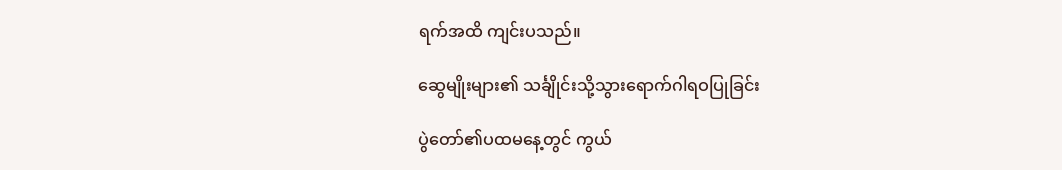ရက်အထိ ကျင်းပသည်။

ဆွေမျိုးများ၏ သင်္ချိုင်းသို့သွားရောက်ဂါရဝပြုခြင်း

ပွဲတော်၏ပထမနေ့တွင် ကွယ်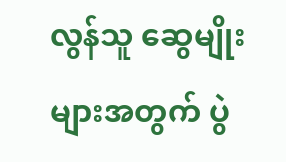လွန်သူ ဆွေမျိုးများအတွက် ပွဲ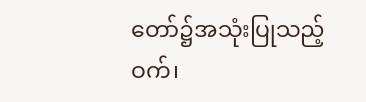တော်၌အသုံးပြုသည့် ဝက်၊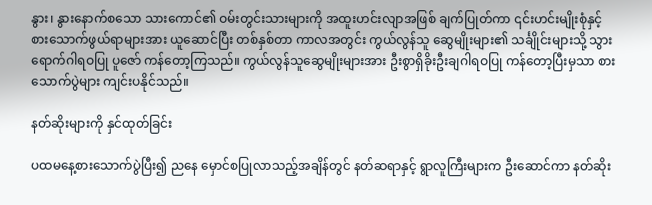နွား၊ နွားနောက်စသော သားကောင်၏ ဝမ်းတွင်းသားများကို အထူးဟင်းလျာအဖြစ် ချက်ပြုတ်ကာ ၎င်းဟင်းမျိုးစုံနှင့် စားသောက်ဖွယ်ရာများအား ယူဆောင်ပြီး တစ်နှစ်တာ ကာလအတွင်း ကွယ်လွန်သူ ဆွေမျိုးများ၏ သင်္ချိုင်းများသို့ သွားရောက်ဂါရဝပြု ပူဇော် ကန်တော့ကြသည်။ ကွယ်လွန်သူဆွေမျိုးများအား ဦးစွာရှိခိုးဦးချဂါရဝပြု ကန်တော့ပြီးမှသာ စားသောက်ပွဲများ ကျင်းပနိုင်သည်။

နတ်ဆိုးများကို နှင်ထုတ်ခြင်း

ပထမနေ့စားသောက်ပွဲပြီး၍ ညနေ မှောင်စပြုလာသည့်အချိန်တွင် နတ်ဆရာနှင့် ရွာလူကြီးများက ဦးဆောင်ကာ နတ်ဆိုး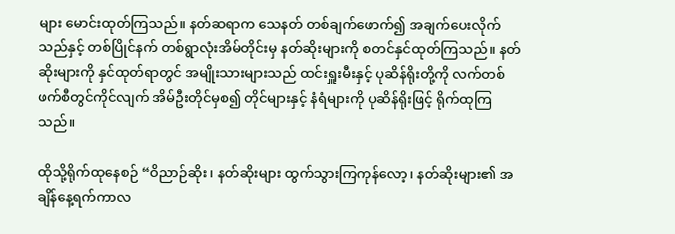များ မောင်းထုတ်ကြသည်။ နတ်ဆရာက သေနတ် တစ်ချက်ဖောက်၍ အချက်ပေးလိုက်သည်နှင့် တစ်ပြိုင်နက် တစ်ရွာလုံးအိမ်တိုင်းမှ နတ်ဆိုးများကို စတင်နှင်ထုတ်ကြသည်။ နတ်ဆိုးများကို နှင်ထုတ်ရာတွင် အမျိုးသားများသည် ထင်းရှူးမီးနှင့် ပုဆိန်ရိုးတို့ကို လက်တစ်ဖက်စီတွင်ကိုင်လျက် အိမ်ဦးတိုင်မှစ၍ တိုင်များနှင့် နံရံများကို ပုဆိန်ရိုးဖြင့် ရိုက်ထုကြသည်။

ထိုသို့ရိုက်ထုနေစဉ် “ဝိညာဉ်ဆိုး၊ နတ်ဆိုးများ ထွက်သွားကြကုန်လော့၊ နတ်ဆိုးများ၏ အချိန်နေ့ရက်ကာလ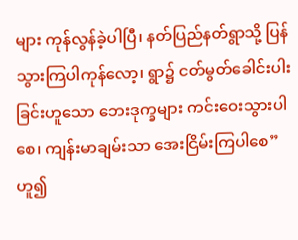များ ကုန်လွန်ခဲ့ပါပြီ၊ နတ်ပြည်နတ်ရွာသို့ ပြန်သွားကြပါကုန်လော့၊ ရွာ၌ ငတ်မွတ်ခေါင်းပါးခြင်းဟူသော ဘေးဒုက္ခများ ကင်းဝေးသွားပါစေ၊ ကျန်းမာချမ်းသာ အေးငြိမ်းကြပါစေ” ဟူ၍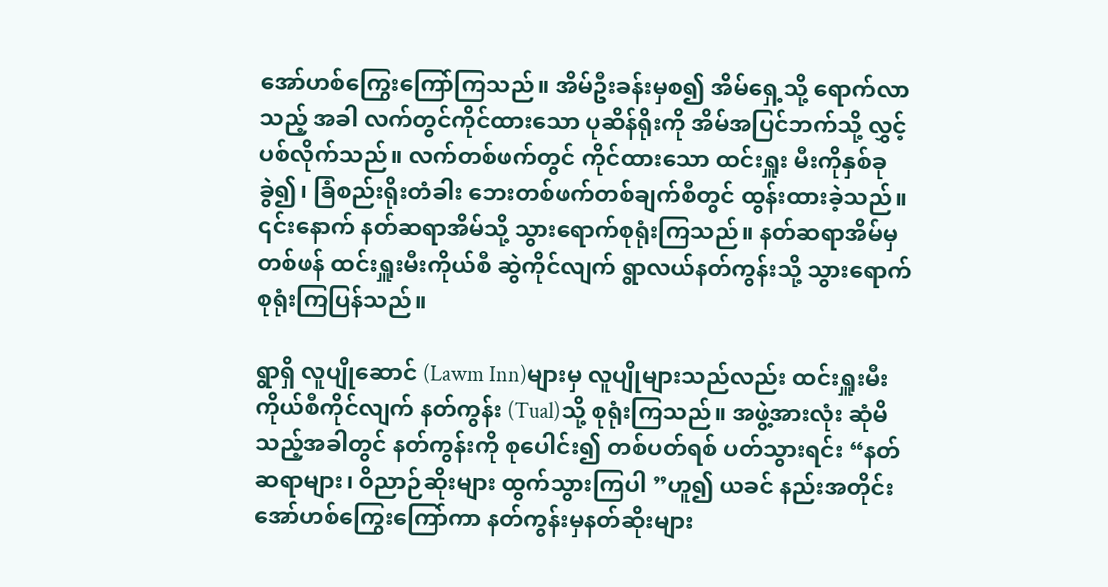အော်ဟစ်ကြွေးကြော်ကြသည်။ အိမ်ဦးခန်းမှစ၍ အိမ်ရှေ့သို့ ရောက်လာသည့် အခါ လက်တွင်ကိုင်ထားသော ပုဆိန်ရိုးကို အိမ်အပြင်ဘက်သို့ လွှင့်ပစ်လိုက်သည်။ လက်တစ်ဖက်တွင် ကိုင်ထားသော ထင်းရှူး မီးကိုနှစ်ခုခွဲ၍၊ ခြံစည်းရိုးတံခါး ဘေးတစ်ဖက်တစ်ချက်စီတွင် ထွန်းထားခဲ့သည်။ ၎င်းနောက် နတ်ဆရာအိမ်သို့ သွားရောက်စုရုံးကြသည်။ နတ်ဆရာအိမ်မှတစ်ဖန် ထင်းရှူးမီးကိုယ်စီ ဆွဲကိုင်လျက် ရွာလယ်နတ်ကွန်းသို့ သွားရောက်စုရုံးကြပြန်သည်။

ရွာရှိ လူပျိုဆောင် (Lawm Inn)များမှ လူပျိုများသည်လည်း ထင်းရှူးမီးကိုယ်စီကိုင်လျက် နတ်ကွန်း (Tual)သို့ စုရုံးကြသည်။ အဖွဲ့အားလုံး ဆုံမိသည့်အခါတွင် နတ်ကွန်းကို စုပေါင်း၍ တစ်ပတ်ရစ် ပတ်သွားရင်း “နတ်ဆရာများ၊ ဝိညာဉ်ဆိုးများ ထွက်သွားကြပါ ”ဟူ၍ ယခင် နည်းအတိုင်း အော်ဟစ်ကြွေးကြော်ကာ နတ်ကွန်းမှနတ်ဆိုးများ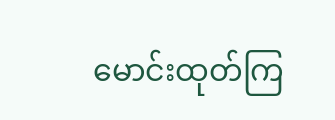မောင်းထုတ်ကြ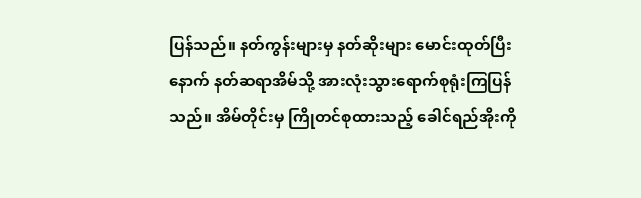ပြန်သည်။ နတ်ကွန်းများမှ နတ်ဆိုးများ မောင်းထုတ်ပြီးနောက် နတ်ဆရာအိမ်သို့ အားလုံးသွားရောက်စုရုံးကြပြန်သည်။ အိမ်တိုင်းမှ ကြိုတင်စုထားသည့် ခေါင်ရည်အိုးကို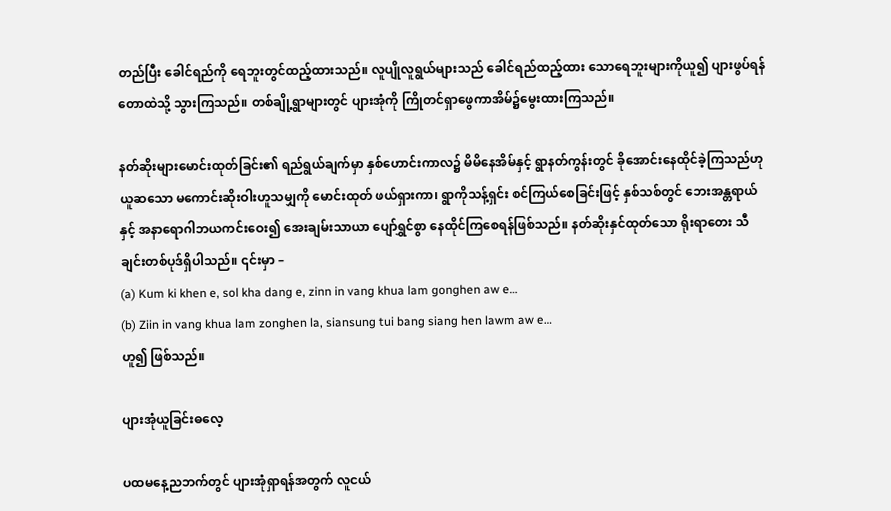တည်ပြီး ခေါင်ရည်ကို ရေဘူးတွင်ထည့်ထားသည်။ လူပျိုလူရွယ်များသည် ခေါင်ရည်ထည့်ထား သောရေဘူးများကိုယူ၍ ပျားဖွပ်ရန်တောထဲသို့ သွားကြသည်။ တစ်ချို့ရွာများတွင် ပျားအုံကို ကြိုတင်ရှာဖွေကာအိမ်၌မွေးထားကြသည်။

နတ်ဆိုးများမောင်းထုတ်ခြင်း၏ ရည်ရွယ်ချက်မှာ နှစ်ဟောင်းကာလ၌ မိမိနေအိမ်နှင့် ရွာနတ်ကွန်းတွင် ခိုအောင်းနေထိုင်ခဲ့ကြသည်ဟုယူဆသော မကောင်းဆိုးဝါးဟူသမျှကို မောင်းထုတ် ဖယ်ရှားကာ၊ ရွာကိုသန့်ရှင်း စင်ကြယ်စေခြင်းဖြင့် နှစ်သစ်တွင် ဘေးအန္တရာယ်နှင့် အနာရောဂါဘယကင်းဝေး၍ အေးချမ်းသာယာ ပျော်ရွှင်စွာ နေထိုင်ကြစေရန်ဖြစ်သည်။ နတ်ဆိုးနှင်ထုတ်သော ရိုးရာတေး သီချင်းတစ်ပုဒ်ရှိပါသည်။ ၎င်းမှာ –
(a) Kum ki khen e, sol kha dang e, zinn in vang khua lam gonghen aw e…
(b) Ziin in vang khua lam zonghen la, siansung tui bang siang hen lawm aw e…
ဟူ၍ ဖြစ်သည်။

ပျားအုံယူခြင်းဓလေ့

ပထမနေ့ညဘက်တွင် ပျားအုံရှာရန်အတွက် လူငယ်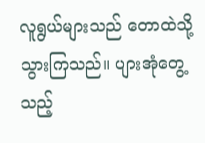လူရွယ်များသည် တောထဲသို့ သွားကြသည်။ ပျားအုံတွေ့သည့်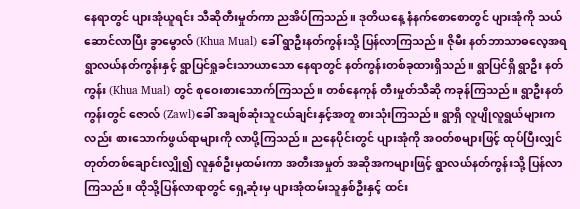နေရာတွင် ပျားအုံယူရင်း သီဆိုတီးမှုတ်ကာ ညအိပ်ကြသည်။ ဒုတိယနေ့ နံနက်စောစောတွင် ပျားအုံကို သယ်ဆောင်လာပြီး ခွာမွောလ် (Khua Mual) ခေါ် ရွာဦးနတ်ကွန်းသို့ ပြန်လာကြသည်။ ဇိုမီး နတ်ဘာသာဓလေ့အရ ရွာလယ်နတ်ကွန်းနှင့် ရွာပြင်ရှုခင်းသာယာသော နေရာတွင် နတ်ကွန်းတစ်ခုထားရှိသည်။ ရွာပြင်ရှိ ရွာဦး နတ်ကွန်း (Khua Mual) တွင် စုဝေးစားသောက်ကြသည်။ တစ်နေကုန် တီးမှုတ်သီဆို ကခုန်ကြသည်။ ရွာဦးနတ်ကွန်းတွင် ဇောလ် (Zawl)ခေါ် အချစ်ဆုံးသူငယ်ချင်းနှင့်အတူ စားသုံးကြသည်။ ရွာရှိ လူပျိုလူရွယ်များကလည်း စားသောက်ဖွယ်ရာများကို လာပို့ကြသည်။ ညနေပိုင်းတွင် ပျားအုံကို အဝတ်စများဖြင့် ထုပ်ပြီးလျှင် တုတ်တစ်ချောင်းလျှို၍ လူနှစ်ဦးမှထမ်းကာ အတီးအမှုတ် အဆိုအကများဖြင့် ရွာလယ်နတ်ကွန်းသို့ ပြန်လာကြသည်။ ထိုသို့ပြန်လာရာတွင် ရှေ့ဆုံးမှ ပျားအုံထမ်းသူနှစ်ဦးနှင့် ထင်း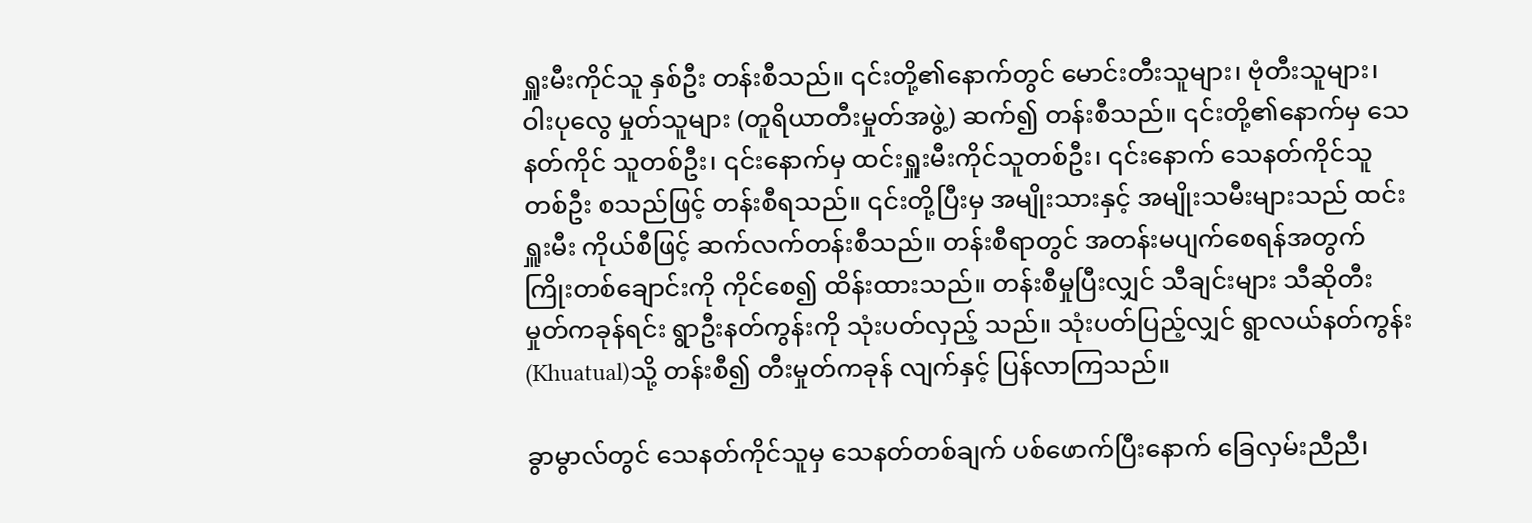ရှူးမီးကိုင်သူ နှစ်ဦး တန်းစီသည်။ ၎င်းတို့၏နောက်တွင် မောင်းတီးသူများ၊ ဗုံတီးသူများ၊ ဝါးပုလွေ မှုတ်သူများ (တူရိယာတီးမှုတ်အဖွဲ့) ဆက်၍ တန်းစီသည်။ ၎င်းတို့၏နောက်မှ သေနတ်ကိုင် သူတစ်ဦး၊ ၎င်းနောက်မှ ထင်းရှူးမီးကိုင်သူတစ်ဦး၊ ၎င်းနောက် သေနတ်ကိုင်သူတစ်ဦး စသည်ဖြင့် တန်းစီရသည်။ ၎င်းတို့ပြီးမှ အမျိုးသားနှင့် အမျိုးသမီးများသည် ထင်းရှူးမီး ကိုယ်စီဖြင့် ဆက်လက်တန်းစီသည်။ တန်းစီရာတွင် အတန်းမပျက်စေရန်အတွက် ကြိုးတစ်ချောင်းကို ကိုင်စေ၍ ထိန်းထားသည်။ တန်းစီမှုပြီးလျှင် သီချင်းများ သီဆိုတီးမှုတ်ကခုန်ရင်း ရွာဦးနတ်ကွန်းကို သုံးပတ်လှည့် သည်။ သုံးပတ်ပြည့်လျှင် ရွာလယ်နတ်ကွန်း (Khuatual)သို့ တန်းစီ၍ တီးမှုတ်ကခုန် လျက်နှင့် ပြန်လာကြသည်။

ခွာမွာလ်တွင် သေနတ်ကိုင်သူမှ သေနတ်တစ်ချက် ပစ်ဖောက်ပြီးနောက် ခြေလှမ်းညီညီ၊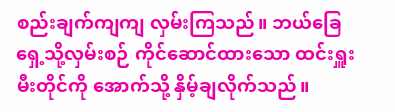စည်းချက်ကျကျ လှမ်းကြသည်။ ဘယ်ခြေရှေ့သို့လှမ်းစဉ် ကိုင်ဆောင်ထားသော ထင်းရှူးမီးတိုင်ကို အောက်သို့ နှိမ့်ချလိုက်သည်။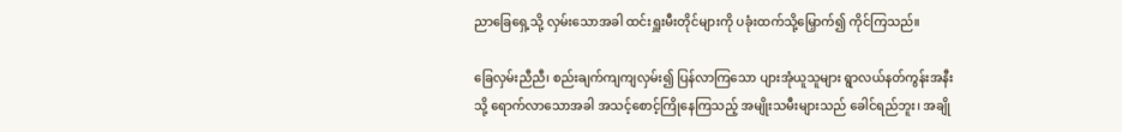ညာခြေရှေ့သို့ လှမ်းသောအခါ ထင်းရှူးမီးတိုင်များကို ပခုံးထက်သို့မြှောက်၍ ကိုင်ကြသည်။

ခြေလှမ်းညီညီ၊ စည်းချက်ကျကျလှမ်း၍ ပြန်လာကြသော ပျားအုံယူသူများ ရွာလယ်နတ်ကွန်းအနီးသို့ ရောက်လာသောအခါ အသင့်စောင့်ကြိုနေကြသည့် အမျိုးသမီးများသည် ခေါင်ရည်ဘူး၊ အချို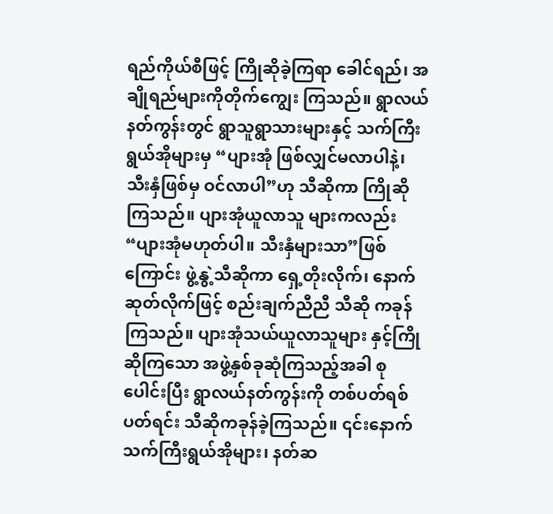ရည်ကိုယ်စီဖြင့် ကြိုဆိုခဲ့ကြရာ ခေါင်ရည်၊ အချိုရည်များကိုတိုက်ကျွေး ကြသည်။ ရွာလယ်နတ်ကွန်းတွင် ရွာသူရွာသားများနှင့် သက်ကြီးရွယ်အိုများမှ “ပျားအုံ ဖြစ်လျှင်မလာပါနဲ့၊ သီးနှံဖြစ်မှ ဝင်လာပါ”ဟု သီဆိုကာ ကြိုဆိုကြသည်။ ပျားအုံယူလာသူ များကလည်း “ပျားအုံမဟုတ်ပါ။ သီးနှံများသာ”ဖြစ်ကြောင်း ဖွဲ့နွဲ့သီဆိုကာ ရှေ့တိုးလိုက်၊ နောက်ဆုတ်လိုက်ဖြင့် စည်းချက်ညီညီ သီဆို ကခုန်ကြသည်။ ပျားအုံသယ်ယူလာသူများ နှင့်ကြိုဆိုကြသော အဖွဲ့နှစ်ခုဆုံကြသည့်အခါ စုပေါင်းပြီး ရွာလယ်နတ်ကွန်းကို တစ်ပတ်ရစ် ပတ်ရင်း သီဆိုကခုန်ခဲ့ကြသည်။ ၎င်းနောက် သက်ကြီးရွယ်အိုများ၊ နတ်ဆ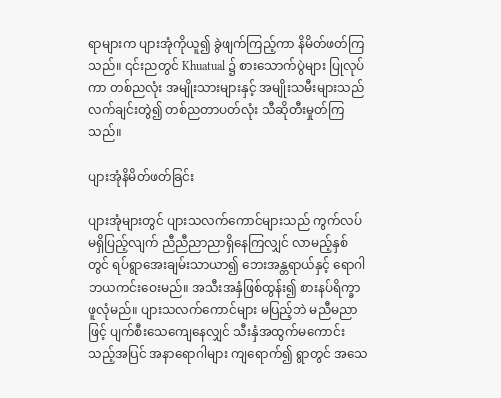ရာများက ပျားအုံကိုယူ၍ ခွဲဖျက်ကြည့်ကာ နိမိတ်ဖတ်ကြသည်။ ၎င်းညတွင် Khuatual ၌ စားသောက်ပွဲများ ပြုလုပ်ကာ တစ်ညလုံး အမျိုးသားများနှင့် အမျိုးသမီးများသည် လက်ချင်းတွဲ၍ တစ်ညတာပတ်လုံး သီဆိုတီးမှုတ်ကြသည်။

ပျားအုံနိမိတ်ဖတ်ခြင်း

ပျားအုံများတွင် ပျားသလက်ကောင်များသည် ကွက်လပ်မရှိပြည့်လျက် ညီညီညာညာရှိနေကြလျှင် လာမည့်နှစ်တွင် ရပ်ရွာအေးချမ်းသာယာ၍ ဘေးအန္တရာယ်နှင့် ရောဂါဘယကင်းဝေးမည်။ အသီးအနှံဖြစ်ထွန်း၍ စားနပ်ရိက္ခာဖူလုံမည်။ ပျားသလက်ကောင်များ မပြည့်ဘဲ မညီမညာဖြင့် ပျက်စီးသေကျေနေလျှင် သီးနှံအထွက်မကောင်းသည့်အပြင် အနာရောဂါများ ကျရောက်၍ ရွာတွင် အသေ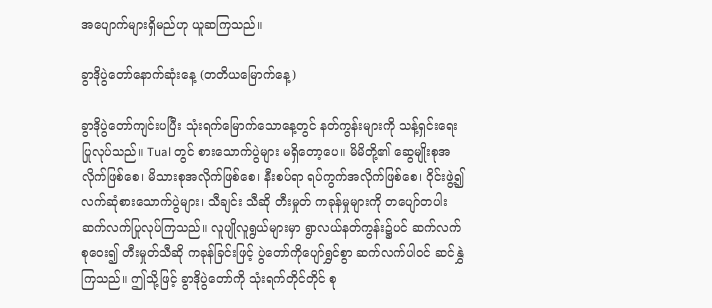အပျောက်များရှိမည်ဟု ယူဆကြသည်။

ခွာဒိုပွဲတော်နောက်ဆုံးနေ့ (တတိယမြောက်နေ့)

ခွာဒိုပွဲတော်ကျင်းပပြီး သုံးရက်မြောက်သောနေ့တွင် နတ်ကွန်းများကို သန့်ရှင်းရေး ပြုလုပ်သည်။ Tual တွင် စားသောက်ပွဲများ မရှိတော့ပေ။ မိမိတို့၏ ဆွေမျိုးစုအလိုက်ဖြစ်စေ၊ မိသားစုအလိုက်ဖြစ်စေ၊ နီးစပ်ရာ ရပ်ကွက်အလိုက်ဖြစ်စေ၊ ဝိုင်းဖွဲ့၍ လက်ဆုံစားသောက်ပွဲများ၊ သီချင်း သီဆို တီးမှုတ် ကခုန်မှုများကို တပျော်တပါး ဆက်လက်ပြုလုပ်ကြသည်။ လူပျိုလူရွယ်များမှာ ရွာလယ်နတ်ကွန်း၌ပင် ဆက်လက်စုဝေး၍ တီးမှုတ်သီဆို ကခုန်ခြင်းဖြင့် ပွဲတော်ကိုပျော်ရွှင်စွာ ဆက်လက်ပါဝင် ဆင်နွှဲကြသည်။ ဤသို့ဖြင့် ခွာဒိုပွဲတော်ကို သုံးရက်တိုင်တိုင် စု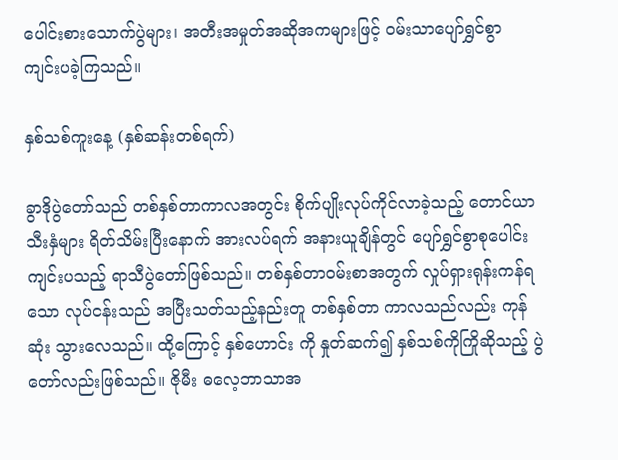ပေါင်းစားသောက်ပွဲများ၊ အတီးအမှုတ်အဆိုအကများဖြင့် ဝမ်းသာပျော်ရွှင်စွာ ကျင်းပခဲ့ကြသည်။

နှစ်သစ်ကူးနေ့ (နှစ်ဆန်းတစ်ရက်)

ခွာဒိုပွဲတော်သည် တစ်နှစ်တာကာလအတွင်း စိုက်ပျိုးလုပ်ကိုင်လာခဲ့သည့် တောင်ယာသီးနှံများ ရိတ်သိမ်းပြီးနောက် အားလပ်ရက် အနားယူချိန်တွင် ပျော်ရွှင်စွာစုပေါင်း ကျင်းပသည့် ရာသီပွဲတော်ဖြစ်သည်။ တစ်နှစ်တာဝမ်းစာအတွက် လှုပ်ရှားရုန်းကန်ရသော လုပ်ငန်းသည် အပြီးသတ်သည့်နည်းတူ တစ်နှစ်တာ ကာလသည်လည်း ကုန်ဆုံး သွားလေသည်။ ထို့ကြောင့် နှစ်ဟောင်း ကို နှုတ်ဆက်၍ နှစ်သစ်ကိုကြိုဆိုသည့် ပွဲတော်လည်းဖြစ်သည်။ ဇိုမီး ဓလေ့ဘာသာအ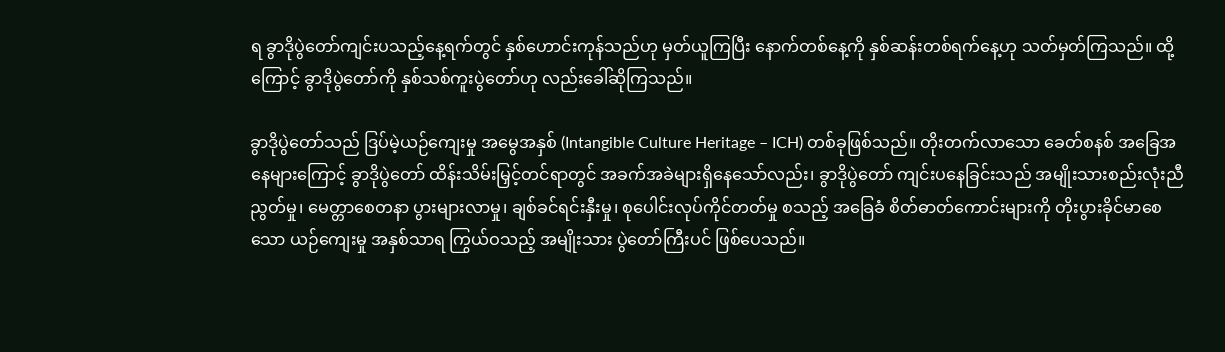ရ ခွာဒိုပွဲတော်ကျင်းပသည့်နေ့ရက်တွင် နှစ်ဟောင်းကုန်သည်ဟု မှတ်ယူကြပြီး နောက်တစ်နေ့ကို နှစ်ဆန်းတစ်ရက်နေ့ဟု သတ်မှတ်ကြသည်။ ထို့ကြောင့် ခွာဒိုပွဲတော်ကို နှစ်သစ်ကူးပွဲတော်ဟု လည်းခေါ်ဆိုကြသည်။

ခွာဒိုပွဲတော်သည် ဒြပ်မဲ့ယဉ်ကျေးမှု အမွေအနှစ် (Intangible Culture Heritage – ICH) တစ်ခုဖြစ်သည်။ တိုးတက်လာသော ခေတ်စနစ် အခြေအနေများကြောင့် ခွာဒိုပွဲတော် ထိန်းသိမ်းမြှင့်တင်ရာတွင် အခက်အခဲများရှိနေသော်လည်း၊ ခွာဒိုပွဲတော် ကျင်းပနေခြင်းသည် အမျိုးသားစည်းလုံးညီညွတ်မှု၊ မေတ္တာစေတနာ ပွားများလာမှု၊ ချစ်ခင်ရင်းနှီးမှု၊ စုပေါင်းလုပ်ကိုင်တတ်မှု စသည့် အခြေခံ စိတ်ဓာတ်ကောင်းများကို တိုးပွားခိုင်မာစေသော ယဉ်ကျေးမှု အနှစ်သာရ ကြွယ်ဝသည့် အမျိုးသား ပွဲတော်ကြီးပင် ဖြစ်ပေသည်။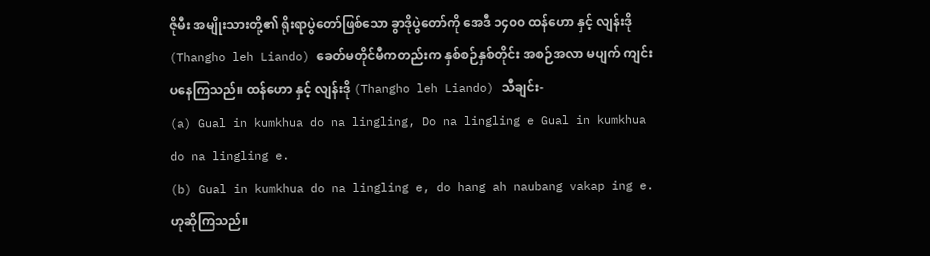ဇိုမီး အမျိုးသားတို့၏ ရိုးရာပွဲတော်ဖြစ်သော ခွာဒိုပွဲတော်ကို အေဒီ ၁၄၀၀ ထန်ဟော နှင့် လျန်းဒို (Thangho leh Liando) ခေတ်မတိုင်မီကတည်းက နှစ်စဉ်နှစ်တိုင်း အစဉ်အလာ မပျက် ကျင်းပနေကြသည်။ ထန်ဟော နှင့် လျန်းဒို (Thangho leh Liando) သီချင်း-
(a) Gual in kumkhua do na lingling, Do na lingling e Gual in kumkhua do na lingling e.
(b) Gual in kumkhua do na lingling e, do hang ah naubang vakap ing e. ဟုဆိုကြသည်။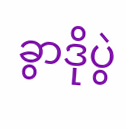ခွာဒိုပွဲ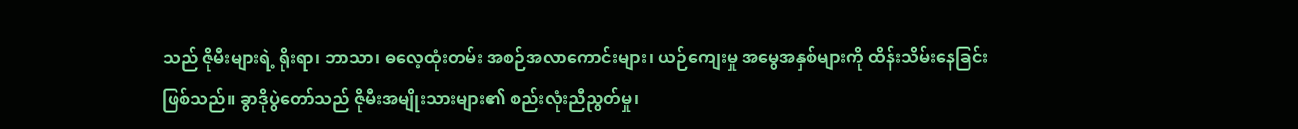သည် ဇိုမီးများရဲ့ ရိုးရာ၊ ဘာသာ၊ ဓလေ့ထုံးတမ်း အစဉ်အလာကောင်းများ၊ ယဉ်ကျေးမှု အမွေအနှစ်များကို ထိန်းသိမ်းနေခြင်းဖြစ်သည်။ ခွာဒိုပွဲတော်သည် ဇိုမီးအမျိုးသားများ၏ စည်းလုံးညီညွတ်မှု၊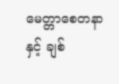မေတ္တာစေတနာနှင့် ချစ်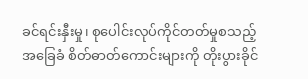ခင်ရင်းနှီးမှု၊ စုပေါင်းလုပ်ကိုင်တတ်မှုစသည့် အခြေခံ စိတ်ဓာတ်ကောင်းများကို တိုးပွားခိုင်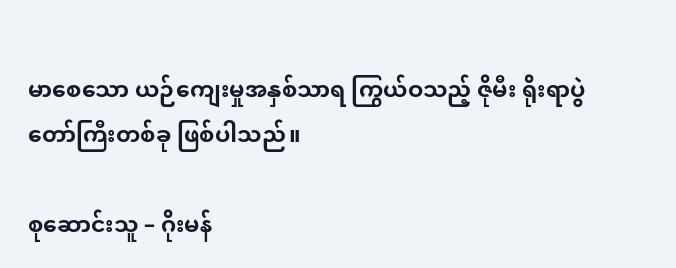မာစေသော ယဉ်ကျေးမှုအနှစ်သာရ ကြွယ်ဝသည့် ဇိုမီး ရိုးရာပွဲတော်ကြီးတစ်ခု ဖြစ်ပါသည်။

စုဆောင်းသူ – ဂိုးမန်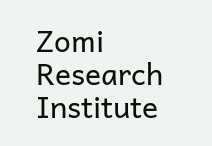Zomi Research Institute